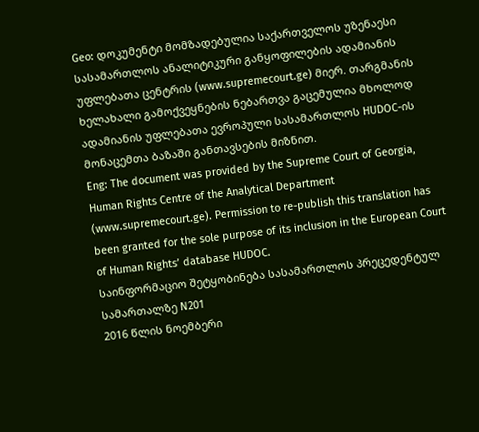Geo: დოკუმენტი მომზადებულია საქართველოს უზენაესი სასამართლოს ანალიტიკური განყოფილების ადამიანის უფლებათა ცენტრის (www.supremecourt.ge) მიერ. თარგმანის ხელახალი გამოქვეყნების ნებართვა გაცემულია მხოლოდ ადამიანის უფლებათა ევროპული სასამართლოს HUDOC-ის მონაცემთა ბაზაში განთავსების მიზნით.
Eng: The document was provided by the Supreme Court of Georgia, Human Rights Centre of the Analytical Department (www.supremecourt.ge). Permission to re-publish this translation has been granted for the sole purpose of its inclusion in the European Court of Human Rights’ database HUDOC.
საინფორმაციო შეტყობინება სასამართლოს პრეცედენტულ სამართალზე N201
2016 წლის ნოემბერი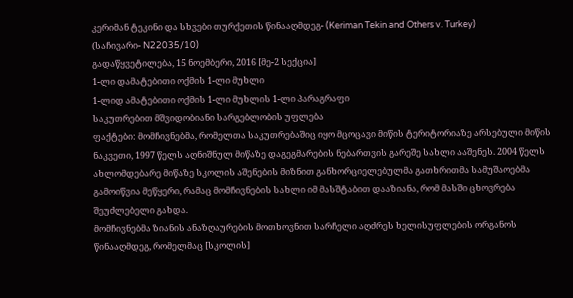კერიმან ტეკინი და სხვები თურქეთის წინააღმდეგ- (Keriman Tekin and Others v. Turkey)
(საჩივარი- N22035/10)
გადაწყვეტილება, 15 ნოემბერი, 2016 [მე-2 სექცია]
1-ლი დამატებითი ოქმის 1-ლი მუხლი
1-ლიდ ამატებითი ოქმის 1-ლი მუხლის 1-ლი პარაგრაფი
საკუთრებით მშვიდობიანი სარგებლობის უფლება
ფაქტები: მომჩივნებმა, რომელთა საკუთრებაშიც იყო მცოცავი მიწის ტერიტორიაზე არსებული მიწის ნაკვეთი, 1997 წელს აღნიშნულ მიწაზე დაგეგმარების ნებართვის გარეშე სახლი ააშენეს. 2004 წელს ახლომდებარე მიწაზე სკოლის აშენების მიზნით განხორციელებულმა გათხრითმა სამუშაოებმა გამოიწვია მეწყერი, რამაც მომჩივნების სახლი იმ მასშტაბით დააზიანა, რომ მასში ცხოვრება შეუძლებელი გახდა.
მომჩივნებმა ზიანის ანაზღაურების მოთხოვნით სარჩელი აღძრეს ხელისუფლების ორგანოს წინააღმდეგ, რომელმაც [სკოლის]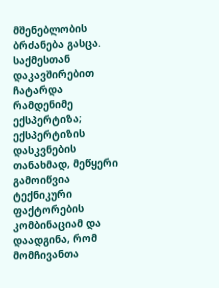მშენებლობის ბრძანება გასცა. საქმესთან დაკავშირებით ჩატარდა რამდენიმე ექსპერტიზა; ექსპერტიზის დასკვნების თანახმად, მეწყერი გამოიწვია ტექნიკური ფაქტორების კომბინაციამ და დაადგინა, რომ მომჩივანთა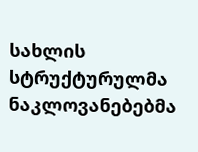სახლის სტრუქტურულმა ნაკლოვანებებმა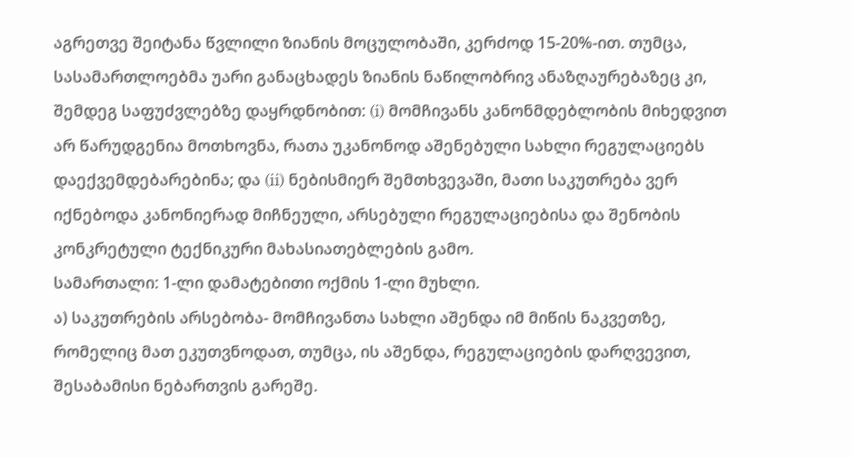აგრეთვე შეიტანა წვლილი ზიანის მოცულობაში, კერძოდ 15-20%-ით. თუმცა, სასამართლოებმა უარი განაცხადეს ზიანის ნაწილობრივ ანაზღაურებაზეც კი, შემდეგ საფუძვლებზე დაყრდნობით: (i) მომჩივანს კანონმდებლობის მიხედვით არ წარუდგენია მოთხოვნა, რათა უკანონოდ აშენებული სახლი რეგულაციებს დაექვემდებარებინა; და (ii) ნებისმიერ შემთხვევაში, მათი საკუთრება ვერ იქნებოდა კანონიერად მიჩნეული, არსებული რეგულაციებისა და შენობის კონკრეტული ტექნიკური მახასიათებლების გამო.
სამართალი: 1-ლი დამატებითი ოქმის 1-ლი მუხლი.
ა) საკუთრების არსებობა- მომჩივანთა სახლი აშენდა იმ მიწის ნაკვეთზე, რომელიც მათ ეკუთვნოდათ, თუმცა, ის აშენდა, რეგულაციების დარღვევით, შესაბამისი ნებართვის გარეშე.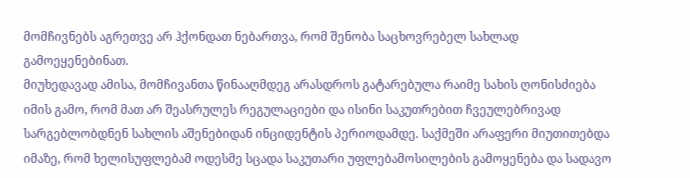მომჩივნებს აგრეთვე არ ჰქონდათ ნებართვა, რომ შენობა საცხოვრებელ სახლად გამოეყენებინათ.
მიუხედავად ამისა, მომჩივანთა წინააღმდეგ არასდროს გატარებულა რაიმე სახის ღონისძიება იმის გამო, რომ მათ არ შეასრულეს რეგულაციები და ისინი საკუთრებით ჩვეულებრივად სარგებლობდნენ სახლის აშენებიდან ინციდენტის პერიოდამდე. საქმეში არაფერი მიუთითებდა იმაზე, რომ ხელისუფლებამ ოდესმე სცადა საკუთარი უფლებამოსილების გამოყენება და სადავო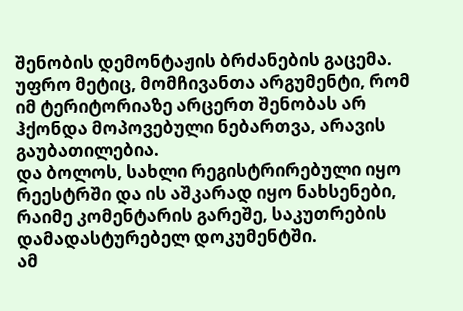შენობის დემონტაჟის ბრძანების გაცემა.
უფრო მეტიც, მომჩივანთა არგუმენტი, რომ იმ ტერიტორიაზე არცერთ შენობას არ ჰქონდა მოპოვებული ნებართვა, არავის გაუბათილებია.
და ბოლოს, სახლი რეგისტრირებული იყო რეესტრში და ის აშკარად იყო ნახსენები, რაიმე კომენტარის გარეშე, საკუთრების დამადასტურებელ დოკუმენტში.
ამ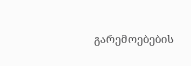გარემოებების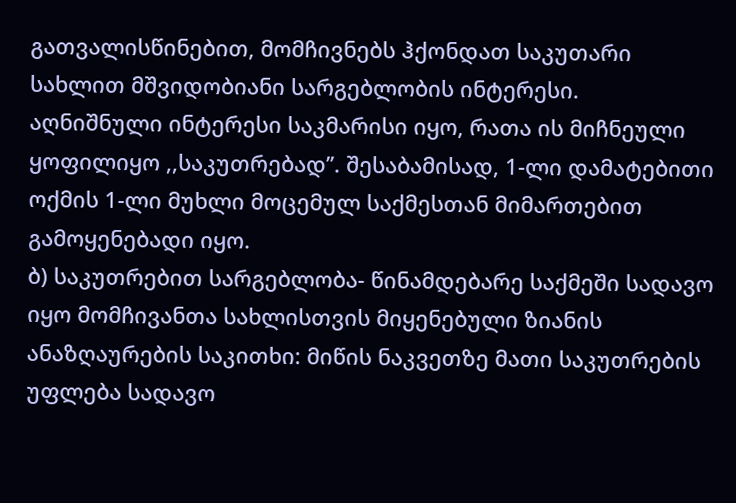გათვალისწინებით, მომჩივნებს ჰქონდათ საკუთარი სახლით მშვიდობიანი სარგებლობის ინტერესი. აღნიშნული ინტერესი საკმარისი იყო, რათა ის მიჩნეული ყოფილიყო ,,საკუთრებად’’. შესაბამისად, 1-ლი დამატებითი ოქმის 1-ლი მუხლი მოცემულ საქმესთან მიმართებით გამოყენებადი იყო.
ბ) საკუთრებით სარგებლობა- წინამდებარე საქმეში სადავო იყო მომჩივანთა სახლისთვის მიყენებული ზიანის ანაზღაურების საკითხი: მიწის ნაკვეთზე მათი საკუთრების უფლება სადავო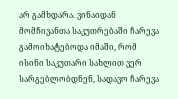არ გამხდარა. ვინაიდან მომჩივანთა საკუთრებაში ჩარევა გამოიხატებოდა იმაში, რომ ისინი საკუთარი სახლით ვერ სარგებლობდნენ, სადავო ჩარევა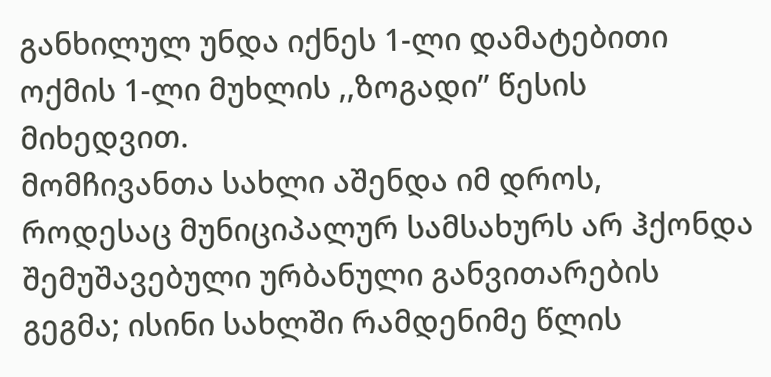განხილულ უნდა იქნეს 1-ლი დამატებითი ოქმის 1-ლი მუხლის ,,ზოგადი’’ წესის მიხედვით.
მომჩივანთა სახლი აშენდა იმ დროს, როდესაც მუნიციპალურ სამსახურს არ ჰქონდა შემუშავებული ურბანული განვითარების გეგმა; ისინი სახლში რამდენიმე წლის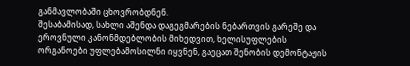განმავლობაში ცხოვრობდნენ.
შესაბამისად, სახლი აშენდა დაგეგმარების ნებართვის გარეშე და ეროვნული კანონმდებლობის მიხედვით, ხელისუფლების ორგანოები უფლებამოსილნი იყვნენ, გაეცათ შენობის დემონტაჟის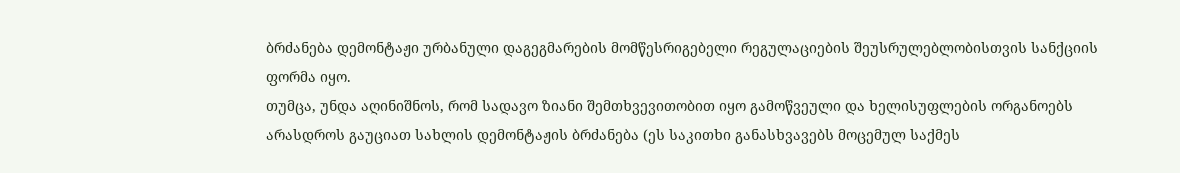ბრძანება დემონტაჟი ურბანული დაგეგმარების მომწესრიგებელი რეგულაციების შეუსრულებლობისთვის სანქციის ფორმა იყო.
თუმცა, უნდა აღინიშნოს, რომ სადავო ზიანი შემთხვევითობით იყო გამოწვეული და ხელისუფლების ორგანოებს არასდროს გაუციათ სახლის დემონტაჟის ბრძანება (ეს საკითხი განასხვავებს მოცემულ საქმეს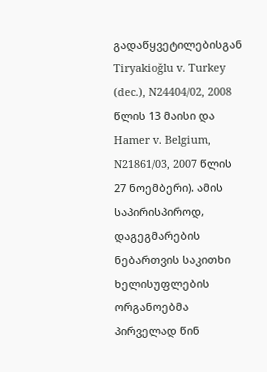გადაწყვეტილებისგან Tiryakioğlu v. Turkey (dec.), N24404/02, 2008 წლის 13 მაისი და Hamer v. Belgium, N21861/03, 2007 წლის 27 ნოემბერი). ამის საპირისპიროდ, დაგეგმარების ნებართვის საკითხი ხელისუფლების ორგანოებმა პირველად წინ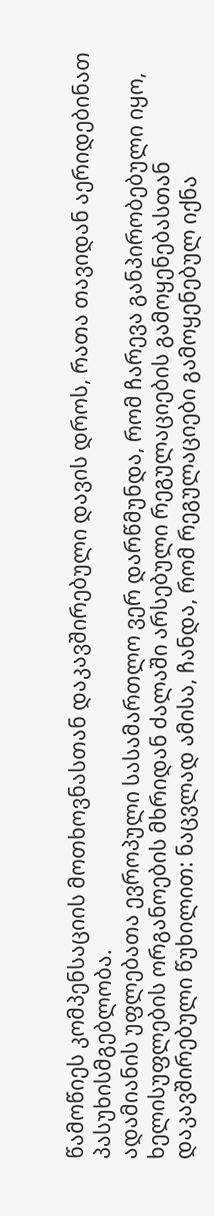წამოწიეს კომპენსაციის მოთხოვნასთან დაკავშირებული დავის დროს, რათა თავიდან აერიდებინათ პასუხისმგებლობა.
ადამიანის უფლებათა ევროპული სასამართლო ვერ დარწმუნდა, რომ ჩარევა განპირობებული იყო, ხელისუფლების ორგანოების მხრიდან ძალაში არსებული რეგულაციების გამოყენებასთან დაკავშირებული წუხილით: ნაცვლად ამისა, ჩანდა, რომ რეგულაციები გამოყენებულ იქნა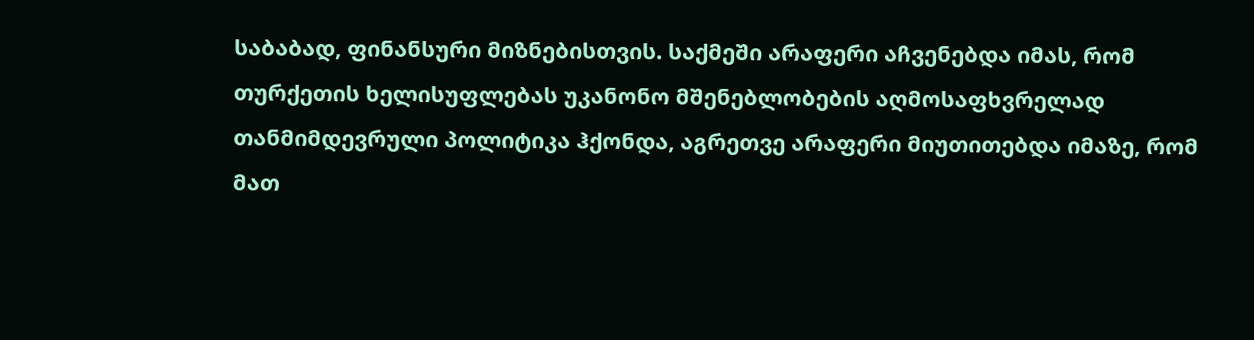საბაბად, ფინანსური მიზნებისთვის. საქმეში არაფერი აჩვენებდა იმას, რომ თურქეთის ხელისუფლებას უკანონო მშენებლობების აღმოსაფხვრელად თანმიმდევრული პოლიტიკა ჰქონდა, აგრეთვე არაფერი მიუთითებდა იმაზე, რომ მათ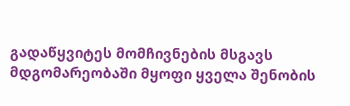გადაწყვიტეს მომჩივნების მსგავს მდგომარეობაში მყოფი ყველა შენობის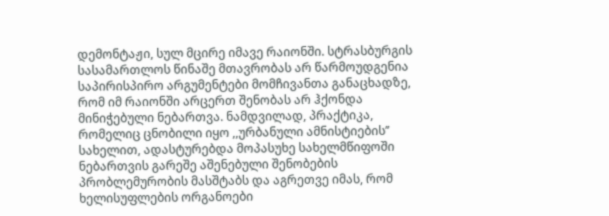დემონტაჟი, სულ მცირე იმავე რაიონში. სტრასბურგის სასამართლოს წინაშე მთავრობას არ წარმოუდგენია საპირისპირო არგუმენტები მომჩივანთა განაცხადზე, რომ იმ რაიონში არცერთ შენობას არ ჰქონდა მინიჭებული ნებართვა. ნამდვილად, პრაქტიკა, რომელიც ცნობილი იყო ,,ურბანული ამნისტიების’’ სახელით, ადასტურებდა მოპასუხე სახელმწიფოში ნებართვის გარეშე აშენებული შენობების პრობლემურობის მასშტაბს და აგრეთვე იმას, რომ ხელისუფლების ორგანოები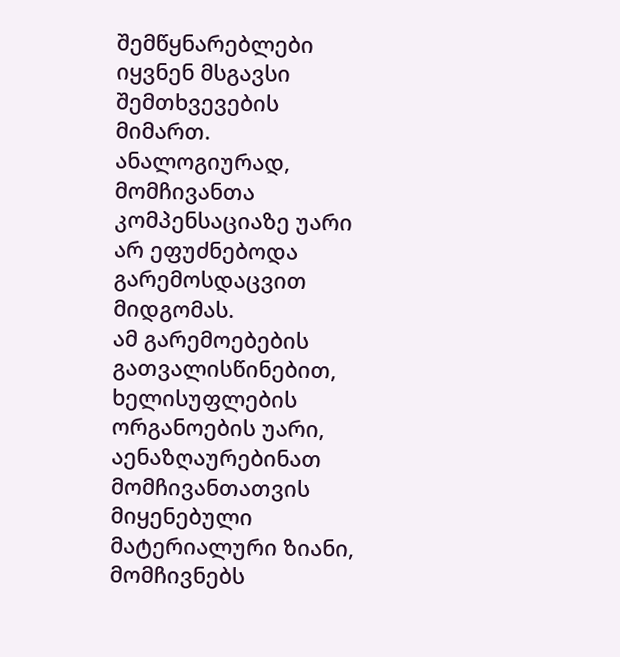შემწყნარებლები იყვნენ მსგავსი შემთხვევების მიმართ.
ანალოგიურად, მომჩივანთა კომპენსაციაზე უარი არ ეფუძნებოდა გარემოსდაცვით მიდგომას.
ამ გარემოებების გათვალისწინებით, ხელისუფლების ორგანოების უარი, აენაზღაურებინათ მომჩივანთათვის მიყენებული მატერიალური ზიანი, მომჩივნებს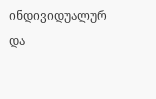ინდივიდუალურ და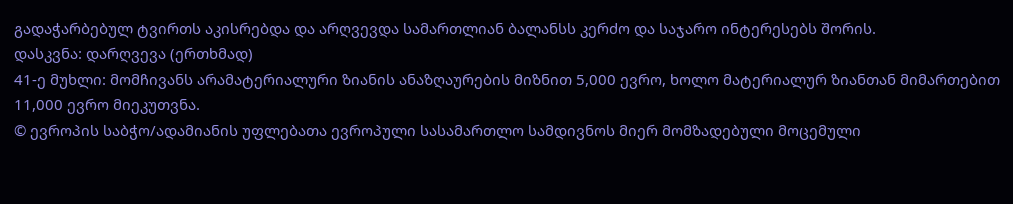გადაჭარბებულ ტვირთს აკისრებდა და არღვევდა სამართლიან ბალანსს კერძო და საჯარო ინტერესებს შორის.
დასკვნა: დარღვევა (ერთხმად)
41-ე მუხლი: მომჩივანს არამატერიალური ზიანის ანაზღაურების მიზნით 5,000 ევრო, ხოლო მატერიალურ ზიანთან მიმართებით 11,000 ევრო მიეკუთვნა.
© ევროპის საბჭო/ადამიანის უფლებათა ევროპული სასამართლო სამდივნოს მიერ მომზადებული მოცემული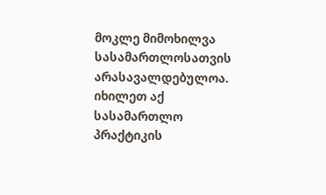მოკლე მიმოხილვა სასამართლოსათვის არასავალდებულოა.
იხილეთ აქ სასამართლო პრაქტიკის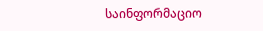საინფორმაციო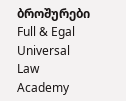ბროშურები
Full & Egal Universal Law Academy